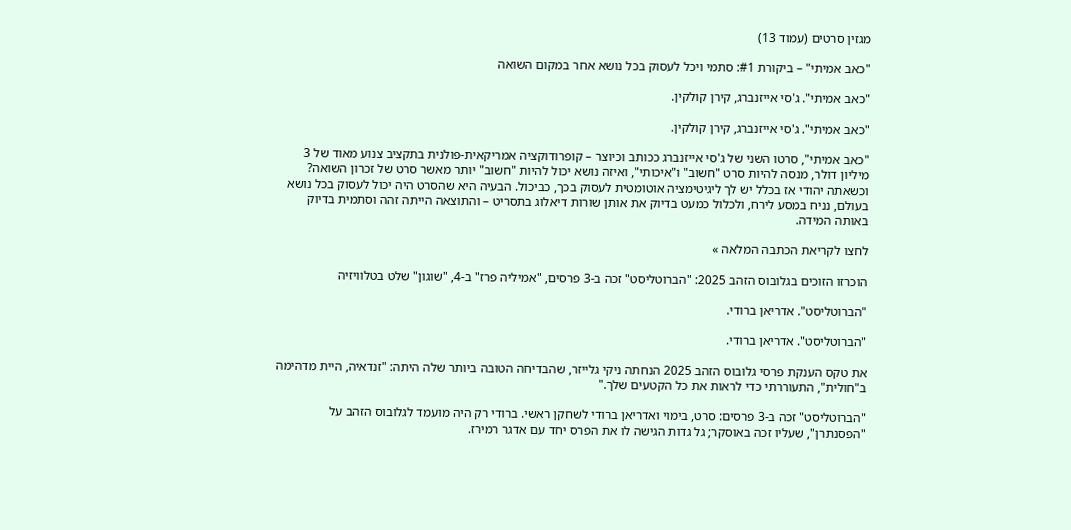מגזין סרטים (עמוד 13)

"כאב אמיתי" – ביקורת #1: סתמי ויכל לעסוק בכל נושא אחר במקום השואה

"כאב אמיתי". ג'סי אייזנברג, קירן קולקין.

"כאב אמיתי". ג'סי אייזנברג, קירן קולקין.

"כאב אמיתי", סרטו השני של ג'סי אייזנברג ככותב וכיוצר – קופרודוקציה אמריקאית-פולנית בתקציב צנוע מאוד של 3 מיליון דולר, מנסה להיות סרט "חשוב" ו"איכותי", ואיזה נושא יכול להיות "חשוב" יותר מאשר סרט של זכרון השואה? וכשאתה יהודי אז בכלל יש לך ליגיטימציה אוטומטית לעסוק בכך, כביכול. הבעיה היא שהסרט היה יכול לעסוק בכל נושא בעולם, נניח במסע לירח, ולכלול כמעט בדיוק את אותן שורות דיאלוג בתסריט – והתוצאה הייתה זהה וסתמית בדיוק באותה המידה.

לחצו לקריאת הכתבה המלאה »

הוכרזו הזוכים בגלובוס הזהב 2025: "הברוטליסט" זכה ב-3 פרסים, "אמיליה פרז" ב-4, "שוגון" שלט בטלוויזיה

"הברוטליסט". אדריאן ברודי.

"הברוטליסט". אדריאן ברודי.

את טקס הענקת פרסי גלובוס הזהב 2025 הנחתה ניקי גלייזר, שהבדיחה הטובה ביותר שלה היתה: "זנדאיה, היית מדהימה ב"חולית", התעוררתי כדי לראות את כל הקטעים שלך."

"הברוטליסט" זכה ב-3 פרסים: סרט, בימוי ואדריאן ברודי לשחקן ראשי. ברודי רק היה מועמד לגלובוס הזהב על "הפסנתרן", שעליו זכה באוסקר; גל גדות הגישה לו את הפרס יחד עם אדגר רמירז.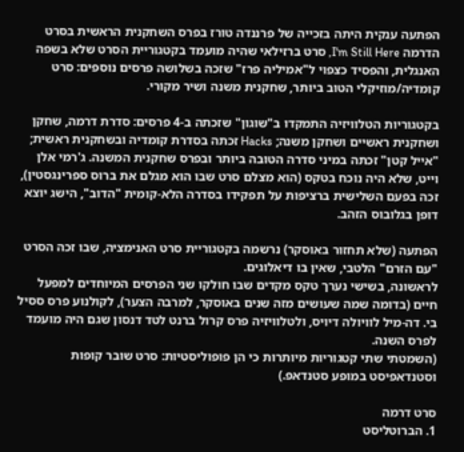הפתעה ענקית היתה בזכייה של פרננדה טורז בפרס השחקנית הראשית בסרט הדרמה I'm Still Here, סרט ברזילאי שהיה מועמד בקטגוריית הסרט שלא בשפה האנגלית, והפסיד כצפוי ל"אמיליה פרז" שזכה בשלושה פרסים נוספים: סרט קומדיה/מוזיקלי הטוב ביותר, שחקנית משנה ושיר מקורי.

בקטגוריות הטלוויזיה התמקדו ב"שוגון" שזכתה ב-4 פרסים: סדרת דרמה, שחקן ושחקנית ראשיים ושחקן משנה; Hacks זכתה בסדרת קומדיה ובשחקנית ראשית; "אייל קטן" זכתה במיני סדרה הטובה ביותר ובפרס שחקנית המשנה. ג'רמי אלן וייט, שלא היה נוכח בטקס (הוא מצלם סרט שבו הוא מגלם את ברוס ספרינגסטין), זכה בפעם השלישית ברציפות על תפקידו בסדרה הלא-קומית "הדוב", הישג יוצא דופן בגלובוס הזהב.

הפתעה (שלא תחזור באוסקר) נרשמה בקטגוריית סרט האנימציה, שבו זכה הסרט "עם הזרם" הלטבי, שאין בו דיאלוגים.
לראשונה, בשישי נערך טקס מקדים שבו חולקו שני הפרסים המיוחדים למפעל חיים (בדומה שמה שעושים מזה שנים באוסקר, למרבה הצער), לקולנוע פרס ססיל בי. דה-מיל לוויולה דיויס, ולטלוויזיה פרס קרול ברנט לטד דנסון שגם היה מועמד לפרס השנה.
(השמטתי שתי קטגוריות מיותרות כי הן פופוליסטיות: סרט שובר קופות וסטנדאפיסט במופע סטנדאפ.)

סרט דרמה
1. הברוטליסט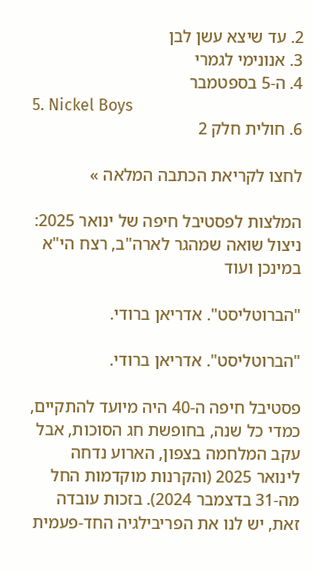2. עד שיצא עשן לבן
3. אנונימי לגמרי
4. ה-5 בספטמבר
5. Nickel Boys
6. חולית חלק 2

לחצו לקריאת הכתבה המלאה »

המלצות לפסטיבל חיפה של ינואר 2025: ניצול שואה שמהגר לארה"ב, רצח הי"א במינכן ועוד

"הברוטליסט". אדריאן ברודי.

"הברוטליסט". אדריאן ברודי.

פסטיבל חיפה ה-40 היה מיועד להתקיים, כמדי כל שנה, בחופשת חג הסוכות, אבל עקב המלחמה בצפון, הארוע נדחה לינואר 2025 (והקרנות מוקדמות החל מה-31 בדצמבר 2024). בזכות עובדה זאת, יש לנו את הפריבילגיה החד-פעמית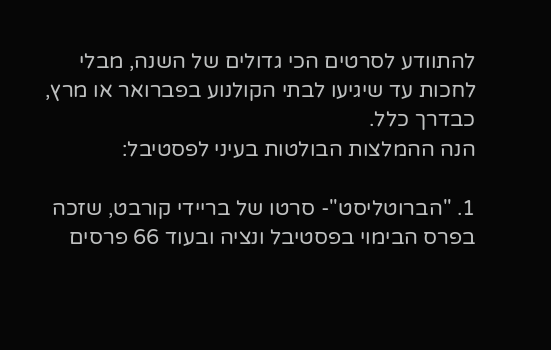להתוודע לסרטים הכי גדולים של השנה, מבלי לחכות עד שיגיעו לבתי הקולנוע בפברואר או מרץ, כבדרך כלל.
הנה ההמלצות הבולטות בעיני לפסטיבל:

1. "הברוטליסט"- סרטו של בריידי קורבט, שזכה בפרס הבימוי בפסטיבל ונציה ובעוד 66 פרסים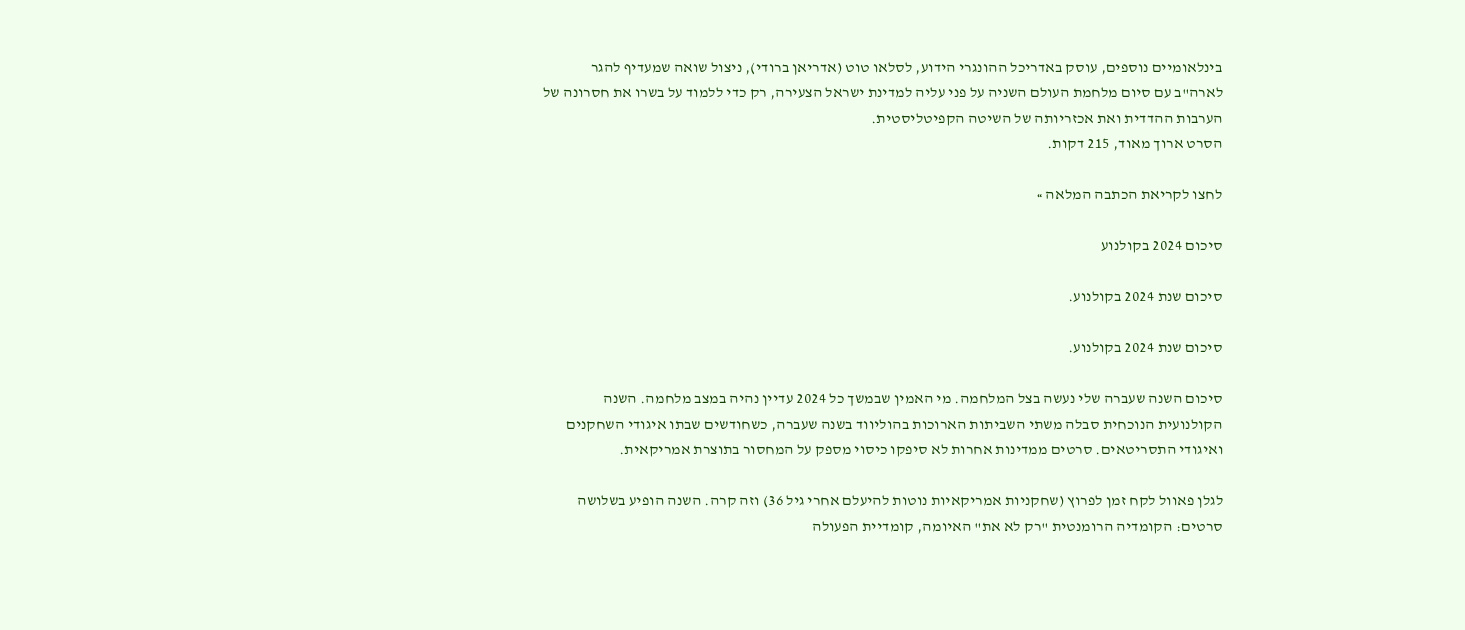בינלאומיים נוספים, עוסק באדריכל ההונגרי הידוע, לסלאו טוט (אדריאן ברודי), ניצול שואה שמעדיף להגר לארה"ב עם סיום מלחמת העולם השניה על פני עליה למדינת ישראל הצעירה, רק כדי ללמוד על בשרו את חסרונה של הערבות ההדדית ואת אכזריותה של השיטה הקפיטליסטית.
הסרט ארוך מאוד, 215 דקות.

לחצו לקריאת הכתבה המלאה »

סיכום 2024 בקולנוע

סיכום שנת 2024 בקולנוע.

סיכום שנת 2024 בקולנוע.

סיכום השנה שעברה שלי נעשה בצל המלחמה. מי האמין שבמשך כל 2024 עדיין נהיה במצב מלחמה. השנה הקולנועית הנוכחית סבלה משתי השביתות הארוכות בהוליווד בשנה שעברה, כשחודשים שבתו איגודי השחקנים ואיגודי התסריטאים. סרטים ממדינות אחרות לא סיפקו כיסוי מספק על המחסור בתוצרת אמריקאית.

לגלן פאוול לקח זמן לפרוץ (שחקניות אמריקאיות נוטות להיעלם אחרי גיל 36) וזה קרה. השנה הופיע בשלושה סרטים: הקומדיה הרומנטית "רק לא את" האיומה, קומדיית הפעולה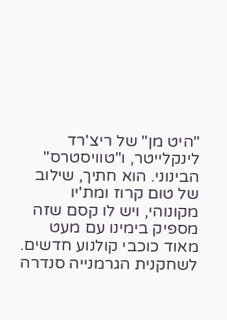"היט מן" של ריצ'רד לינקלייטר, ו"טוויסטרס" הבינוני. הוא חתיך, שילוב של טום קרוז ומת'יו מקונוהי, ויש לו קסם שזה מספיק בימינו עם מעט מאוד כוכבי קולנוע חדשים.
לשחקנית הגרמנייה סנדרה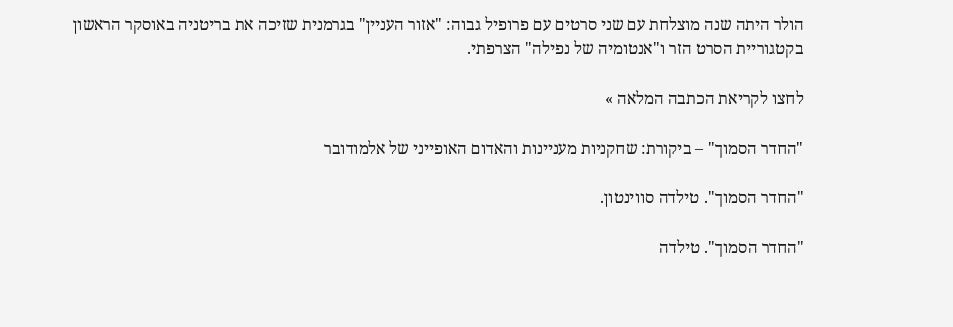הולר היתה שנה מוצלחת עם שני סרטים עם פרופיל גבוה: "אזור העניין" בגרמנית שזיכה את בריטניה באוסקר הראשון בקטגוריית הסרט הזר ו"אנטומיה של נפילה" הצרפתי.

לחצו לקריאת הכתבה המלאה »

"החדר הסמוך" – ביקורת: שחקניות מעניינות והאדום האופייני של אלמודובר

"החדר הסמוך". טילדה סווינטון.

"החדר הסמוך". טילדה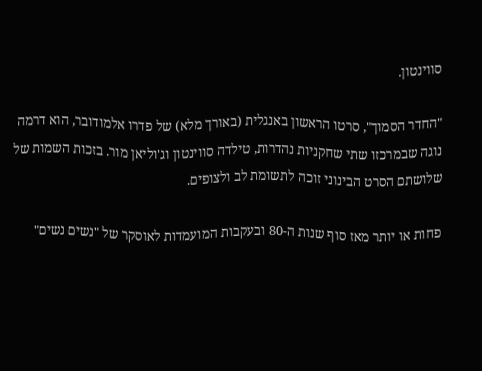סווינטון.

"החדר הסמוך", סרטו הראשון באנגלית (באורך מלא) של פדרו אלמודובר, הוא דרמה נוגה שבמרכזו שתי שחקניות נהדרות, טילדה סווינטון וג'וליאן מור. בזכות השמות של שלושתם הסרט הבינוני זוכה לתשומת לב ולצופים.

פחות או יותר מאז סוף שנות ה-80 ובעקבות המועמדות לאוסקר של "נשים נשים"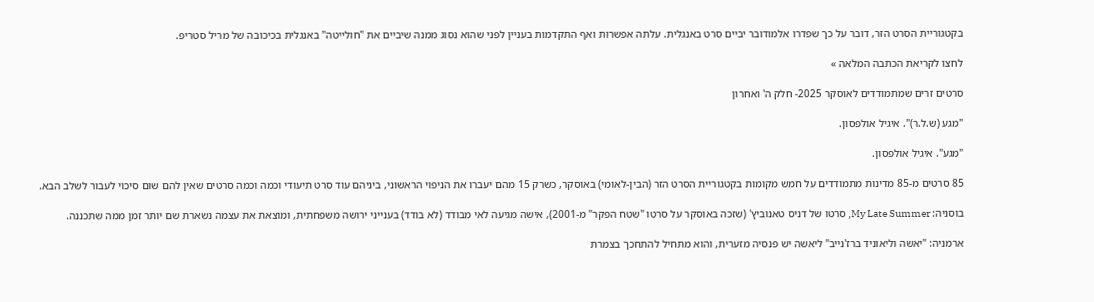בקטגוריית הסרט הזר, דובר על כך שפדרו אלמודובר יביים סרט באנגלית. עלתה אפשרות ואף התקדמות בעניין לפני שהוא נסוג ממנה שיביים את "חולייטה" באנגלית בכיכובה של מריל סטריפ.

לחצו לקריאת הכתבה המלאה »

סרטים זרים שמתמודדים לאוסקר 2025- חלק ה' ואחרון

"מגע (ש.ל.ר)". איגיל אולפסון.

"מגע". איגיל אולפסון.

85 סרטים מ-85 מדינות מתמודדים על חמש מקומות בקטגוריית הסרט הזר (הבין-לאומי) באוסקר, כשרק 15 מהם יעברו את הניפוי הראשוני, ביניהם עוד סרט תיעודי וכמה וכמה סרטים שאין להם שום סיכוי לעבור לשלב הבא.

בוסניה: My Late Summer, סרטו של דניס טאנוביץ' (שזכה באוסקר על סרטו "שטח הפקר" מ-2001), אישה מגיעה לאי מבודד (לא בודד) בענייני ירושה משפחתית, ומוצאת את עצמה נשארת שם יותר זמן ממה שתכננה.

ארמניה: "יאשה וליאוניד ברז'נייב" ליאשה יש פנסיה מזערית, והוא מתחיל להתחכך בצמרת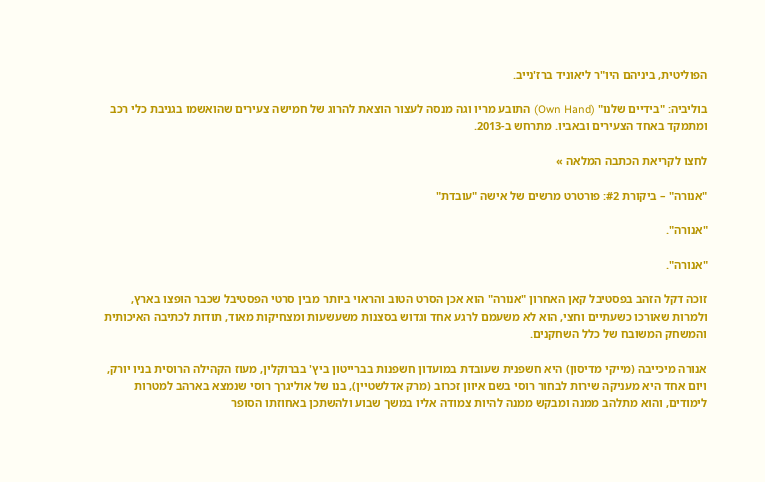הפוליטית, ביניהם היו"ר ליאוניד ברז'נייב.

בוליביה: "בידיים שלנו" (Own Hand) התובע מריו וגה מנסה לעצור הוצאת להרוג של חמישה צעירים שהואשמו בגניבת כלי רכב ומתמקד באחד הצעירים ובאביו. מתרחש ב-2013.

לחצו לקריאת הכתבה המלאה »

"אנורה" – ביקורת #2: פורטרט מרשים של אישה "עובדת"

"אנורה".

"אנורה".

זוכה דקל הזהב בפסטיבל קאן האחרון "אנורה" הוא אכן הסרט הטוב והראוי ביותר מבין סרטי הפסטיבל שכבר הופצו בארץ, ולמרות שאורכו כשעתיים וחצי, הוא לא משעמם לרגע אחד וגדוש בסצנות משעשעות ומצחיקות מאוד, תודות לכתיבה האיכותית והמשחק המשובח של כלל השחקנים.

אנורה מיכייבה (מייקי מדיסון) היא חשפנית שעובדת במועדון חשפנות בברייטון ביץ' בברוקלין, מעוז הקהילה הרוסית בניו יורק, ויום אחד היא מעניקה שירות לבחור רוסי בשם איוון זכרוב (מרק אדלשטיין), בנו של אוליגרך רוסי שנמצא בארהב למטרות לימודים, והוא מתלהב ממנה ומבקש ממנה להיות צמודה אליו במשך שבוע ולהשתכן באחוזתו הסופר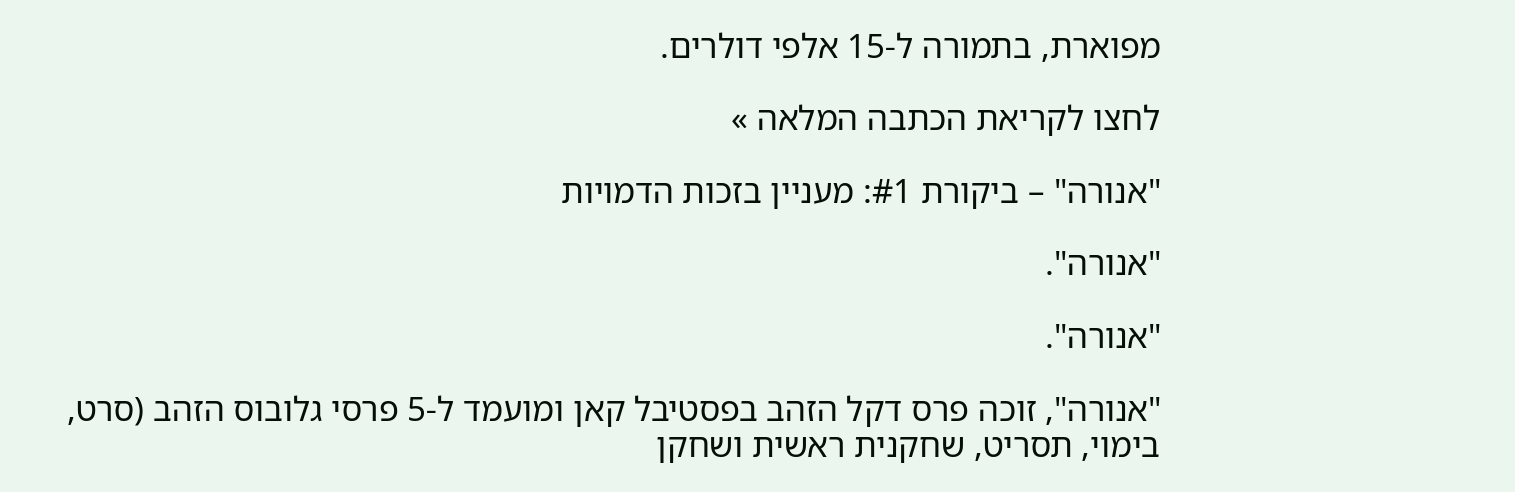מפוארת, בתמורה ל-15 אלפי דולרים.

לחצו לקריאת הכתבה המלאה »

"אנורה" – ביקורת #1: מעניין בזכות הדמויות

"אנורה".

"אנורה".

"אנורה", זוכה פרס דקל הזהב בפסטיבל קאן ומועמד ל-5 פרסי גלובוס הזהב (סרט, בימוי, תסריט, שחקנית ראשית ושחקן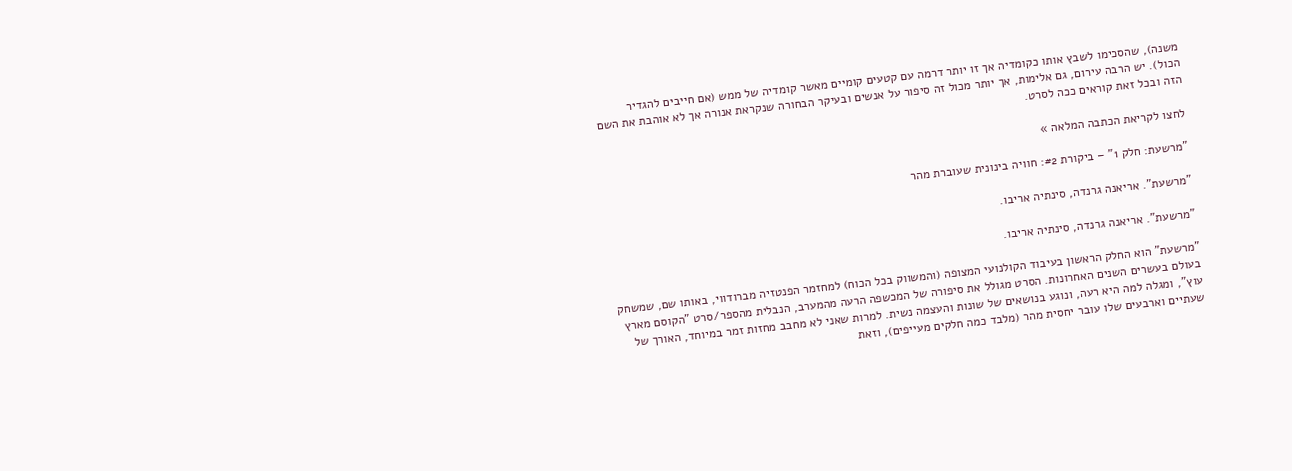משנה), שהסכימו לשבץ אותו כקומדיה אך זו יותר דרמה עם קטעים קומיים מאשר קומדיה של ממש (אם חייבים להגדיר הכול). יש הרבה עירום, גם אלימות, אך יותר מכול זה סיפור על אנשים ובעיקר הבחורה שנקראת אנורה אך לא אוהבת את השם הזה ובכל זאת קוראים ככה לסרט.

לחצו לקריאת הכתבה המלאה »

"מרשעת: חלק 1" – ביקורת #2: חוויה בינונית שעוברת מהר

"מרשעת". אריאנה גרנדה, סינתיה אריבו.

"מרשעת". אריאנה גרנדה, סינתיה אריבו.

"מרשעת" הוא החלק הראשון בעיבוד הקולנועי המצופה (והמשווק בכל הכוח) למחזמר הפנטזיה מברודווי, באותו שם, שמשחק בעולם בעשרים השנים האחרונות. הסרט מגולל את סיפורה של המכשפה הרעה מהמערב, הנבלית מהספר/סרט "הקוסם מארץ עוץ", ומגלה למה היא רעה, ונוגע בנושאים של שונות והעצמה נשית. למרות שאני לא מחבב מחזות זמר במיוחד, האורך של שעתיים וארבעים שלו עובר יחסית מהר (מלבד כמה חלקים מעייפים), וזאת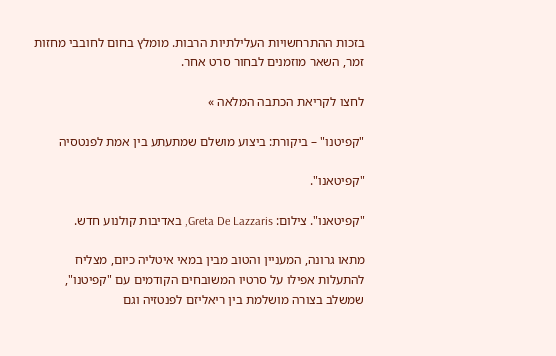בזכות ההתרחשויות העלילתיות הרבות. מומלץ בחום לחובבי מחזות זמר, השאר מוזמנים לבחור סרט אחר.

לחצו לקריאת הכתבה המלאה »

"קפיטנו" – ביקורת: ביצוע מושלם שמתעתע בין אמת לפנטסיה

"קפיטאנו".

"קפיטאנו". צילום: Greta De Lazzaris, באדיבות קולנוע חדש.

מתאו גרונה, המעניין והטוב מבין במאי איטליה כיום, מצליח להתעלות אפילו על סרטיו המשובחים הקודמים עם "קפיטנו", שמשלב בצורה מושלמת בין ריאליזם לפנטזיה וגם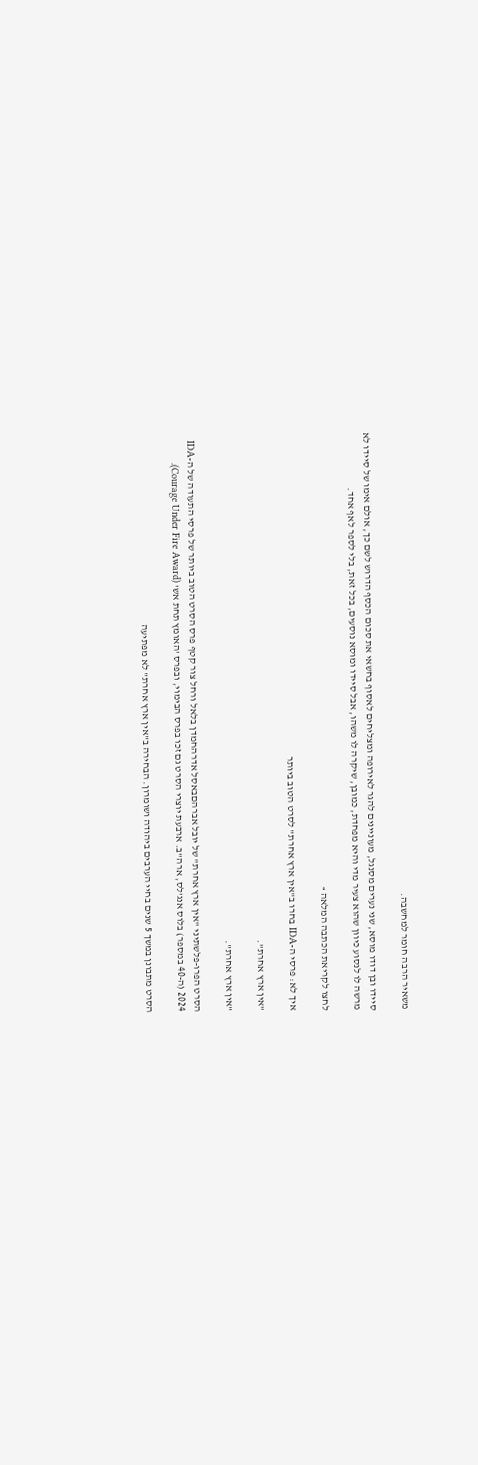משאיר הרבה חומר למחשבה.

סיידו ובן דודו מוסא, שני נערים מסנגל, מעוניינים להגר לאירופה ומצליחים לאסוף בחשאי את סכום הכסף הדרוש לשם כך, אולם אימו של סיידו לא מרשה לו לנסוע כיוון שהוא צעיר מדי והיא מפחדת, כמובן, שיקרה לו משהו, אבל סיידו ומוסא נוסעים, בכל זאת, בלי לספר לאף אחד.

לחצו לקריאת הכתבה המלאה »

איך לא: פרסי ה-IDA בחרו ב"אין ארץ אחרת" לסרט הטוב ביותר

"אין ארץ אחרת".

"אין ארץ אחרת".

הסרט הפרו-פלשתיני "אין ארץ אחרת" של יובל אברהםבאסל אדרהחמדן בלאל ורחל צור קטף פרס הסרט הטוב ביותר של פרסי התעודה של ה-IDA 2024 (ה-40 במספר) בלוס אנג'לס, ארה"ב. ארבעת יוצרי הסרט גם זכו בפרס הבימוי, ובפרס 'האומץ תחת אש' (Courage Under Fire Award).

הסרט מתבונן במשך 5 שנים בחיי הערבים ביהודה ושומרון. הבחירה ב"אין ארץ אחרת" לא מפתיעה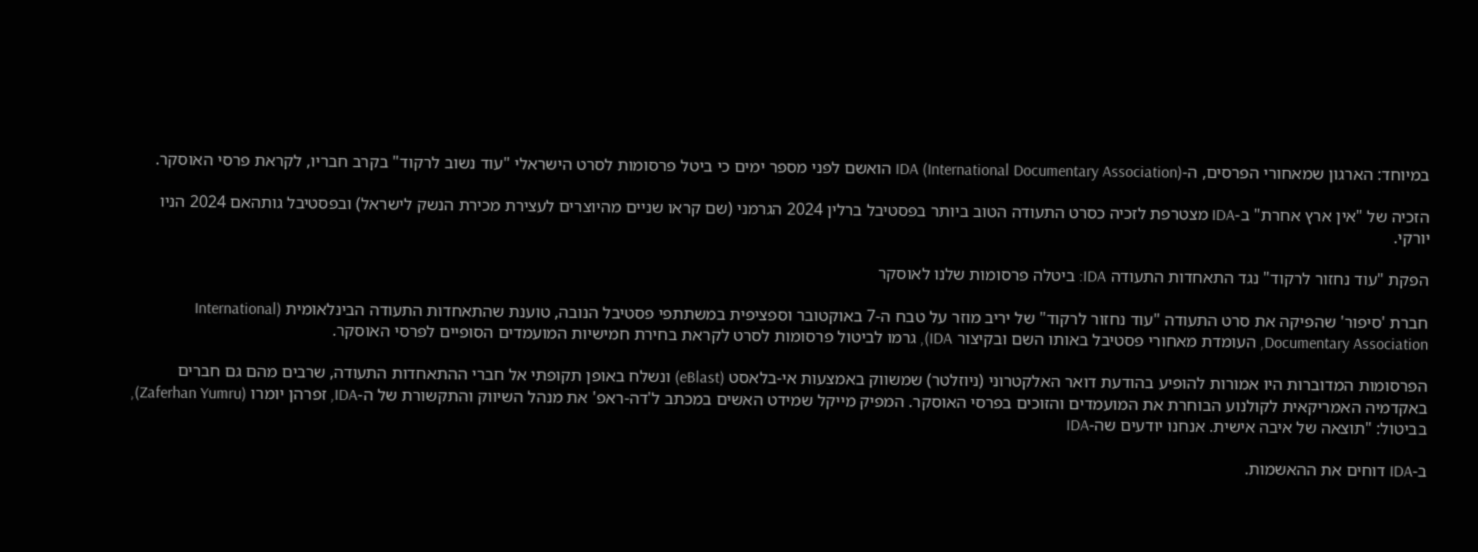במיוחד: הארגון שמאחורי הפרסים, ה-IDA (International Documentary Association) הואשם לפני מספר ימים כי ביטל פרסומות לסרט הישראלי "עוד נשוב לרקוד" בקרב חבריו, לקראת פרסי האוסקר.

הזכיה של "אין ארץ אחרת" ב-IDA מצטרפת לזכיה כסרט התעודה הטוב ביותר בפסטיבל ברלין 2024 הגרמני (שם קראו שניים מהיוצרים לעצירת מכירת הנשק לישראל) ובפסטיבל גותהאם 2024 הניו יורקי.

הפקת "עוד נחזור לרקוד" נגד התאחדות התעודה IDA: ביטלה פרסומות שלנו לאוסקר

חברת 'סיפור' שהפיקה את סרט התעודה "עוד נחזור לרקוד" של יריב מוזר על טבח ה-7 באוקטובר וספציפית במשתתפי פסטיבל הנובה, טוענת שהתאחדות התעודה הבינלאומית (International Documentary Association, העומדת מאחורי פסטיבל באותו השם ובקיצור IDA), גרמו לביטול פרסומות לסרט לקראת בחירת חמישיות המועמדים הסופיים לפרסי האוסקר.

הפרסומות המדוברות היו אמורות להופיע בהודעת דואר האלקטרוני (ניוזלטר) שמשווק באמצעות אי-בלאסט (eBlast) ונשלח באופן תקופתי אל חברי ההתאחדות התעודה, שרבים מהם גם חברים באקדמיה האמריקאית לקולנוע הבוחרת את המועמדים והזוכים בפרסי האוסקר. המפיק מייקל שמידט האשים במכתב ל'דה-ראפ' את מנהל השיווק והתקשורת של ה-IDA, זפרהן יומרו (Zaferhan Yumru), בביטול: "תוצאה של איבה אישית. אנחנו יודעים שה-IDA

ב-IDA דוחים את ההאשמות.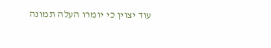עוד יצוין כי יומרו העלה תמונה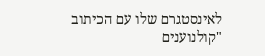לאינסטגרם שלו עם הכיתוב "קולנוענים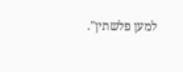למען פלשתין".